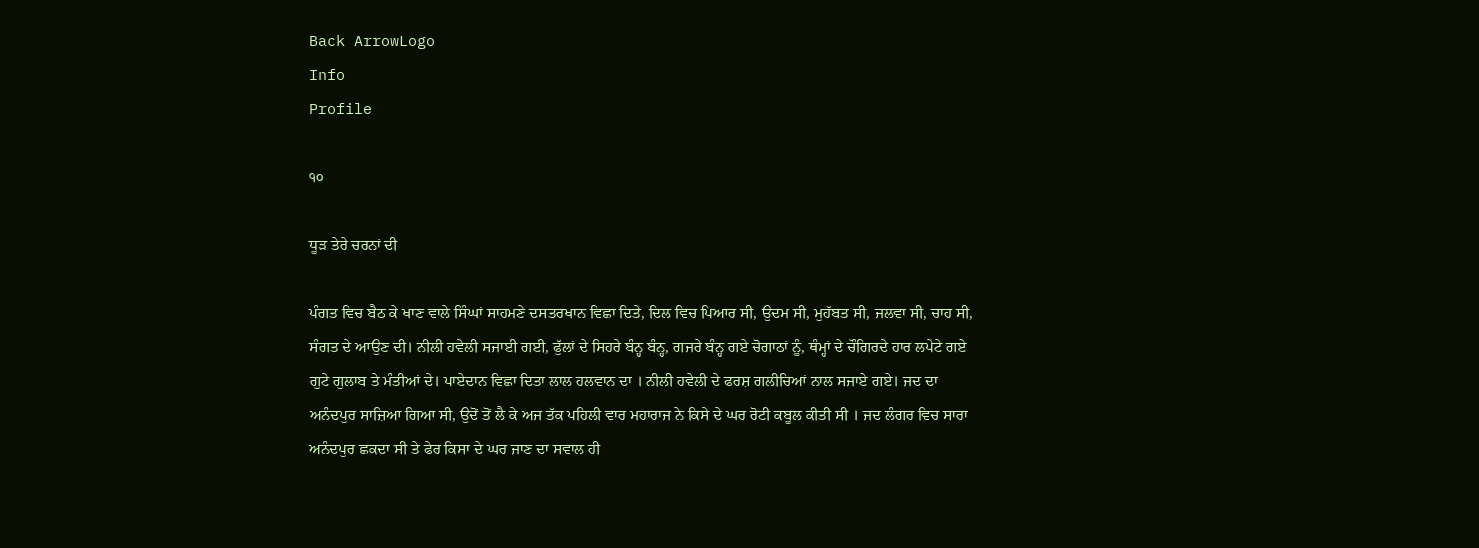Back ArrowLogo
Info
Profile

੧੦

ਧੂੜ ਤੇਰੇ ਚਰਨਾਂ ਦੀ

ਪੰਗਤ ਵਿਚ ਬੈਠ ਕੇ ਖਾਣ ਵਾਲੇ ਸਿੰਘਾਂ ਸਾਹਮਣੇ ਦਸਤਰਖਾਨ ਵਿਛਾ ਦਿਤੇ, ਦਿਲ ਵਿਚ ਪਿਆਰ ਸੀ, ਉਦਮ ਸੀ, ਮੁਹੱਬਤ ਸੀ, ਜਲਵਾ ਸੀ, ਚਾਹ ਸੀ, ਸੰਗਤ ਦੇ ਆਉਣ ਦੀ। ਨੀਲੀ ਹਵੇਲੀ ਸਜਾਈ ਗਈ, ਫੁੱਲਾਂ ਦੇ ਸਿਹਰੇ ਬੰਨ੍ਹ ਬੰਨ੍ਹ, ਗਜਰੇ ਬੰਨ੍ਹ ਗਏ ਚੋਗਾਠਾਂ ਨੂੰ, ਥੰਮ੍ਹਾਂ ਦੇ ਚੌਗਿਰਦੇ ਹਾਰ ਲਪੇਟੇ ਗਏ ਗੁਟੇ ਗੁਲਾਬ ਤੇ ਮੰਤੀਆਂ ਦੇ। ਪਾਏਦਾਨ ਵਿਛਾ ਦਿਤਾ ਲਾਲ ਹਲਵਾਨ ਦਾ । ਨੀਲੀ ਹਵੇਲੀ ਦੇ ਫਰਸ਼ ਗਲੀਚਿਆਂ ਨਾਲ ਸਜਾਏ ਗਏ। ਜਦ ਦਾ ਅਨੰਦਪੁਰ ਸਾਜ਼ਿਆ ਗਿਆ ਸੀ, ਉਦੋਂ ਤੋਂ ਲੈ ਕੇ ਅਜ ਤੱਕ ਪਹਿਲੀ ਵਾਰ ਮਹਾਰਾਜ ਨੇ ਕਿਸੇ ਦੇ ਘਰ ਰੋਟੀ ਕਬੂਲ ਕੀਤੀ ਸੀ । ਜਦ ਲੰਗਰ ਵਿਚ ਸਾਰਾ ਅਨੰਦਪੁਰ ਛਕਦਾ ਸੀ ਤੇ ਫੇਰ ਕਿਸਾ ਦੇ ਘਰ ਜਾਣ ਦਾ ਸਵਾਲ ਹੀ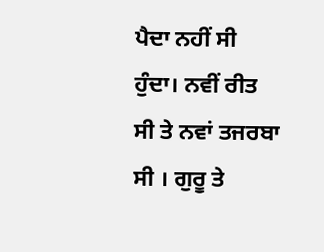ਪੈਦਾ ਨਹੀਂ ਸੀ ਹੁੰਦਾ। ਨਵੀਂ ਰੀਤ ਸੀ ਤੇ ਨਵਾਂ ਤਜਰਬਾ ਸੀ । ਗੁਰੂ ਤੇ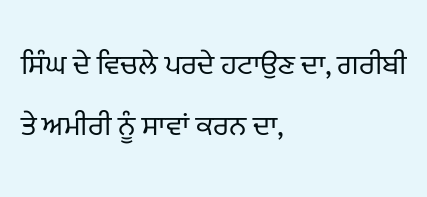ਸਿੰਘ ਦੇ ਵਿਚਲੇ ਪਰਦੇ ਹਟਾਉਣ ਦਾ, ਗਰੀਬੀ ਤੇ ਅਮੀਰੀ ਨੂੰ ਸਾਵਾਂ ਕਰਨ ਦਾ,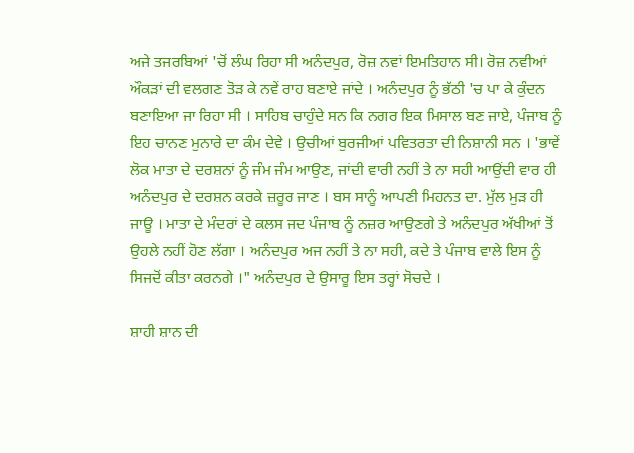ਅਜੇ ਤਜਰਬਿਆਂ 'ਚੋਂ ਲੰਘ ਰਿਹਾ ਸੀ ਅਨੰਦਪੁਰ, ਰੋਜ਼ ਨਵਾਂ ਇਮਤਿਹਾਨ ਸੀ। ਰੋਜ਼ ਨਵੀਆਂ ਔਕੜਾਂ ਦੀ ਵਲਗਣ ਤੋੜ ਕੇ ਨਵੇਂ ਰਾਹ ਬਣਾਏ ਜਾਂਦੇ । ਅਨੰਦਪੁਰ ਨੂੰ ਭੱਠੀ 'ਚ ਪਾ ਕੇ ਕੁੰਦਨ ਬਣਾਇਆ ਜਾ ਰਿਹਾ ਸੀ । ਸਾਹਿਬ ਚਾਹੁੰਦੇ ਸਨ ਕਿ ਨਗਰ ਇਕ ਮਿਸਾਲ ਬਣ ਜਾਏ, ਪੰਜਾਬ ਨੂੰ ਇਹ ਚਾਨਣ ਮੁਨਾਰੇ ਦਾ ਕੰਮ ਦੇਵੇ । ਉਚੀਆਂ ਬੁਰਜੀਆਂ ਪਵਿਤਰਤਾ ਦੀ ਨਿਸ਼ਾਨੀ ਸਨ । 'ਭਾਵੇਂ ਲੋਕ ਮਾਤਾ ਦੇ ਦਰਸ਼ਨਾਂ ਨੂੰ ਜੰਮ ਜੰਮ ਆਉਣ, ਜਾਂਦੀ ਵਾਰੀ ਨਹੀਂ ਤੇ ਨਾ ਸਹੀ ਆਉਂਦੀ ਵਾਰ ਹੀ ਅਨੰਦਪੁਰ ਦੇ ਦਰਸ਼ਨ ਕਰਕੇ ਜ਼ਰੂਰ ਜਾਣ । ਬਸ ਸਾਨੂੰ ਆਪਣੀ ਮਿਹਨਤ ਦਾ. ਮੁੱਲ ਮੁੜ ਹੀ ਜਾਊ । ਮਾਤਾ ਦੇ ਮੰਦਰਾਂ ਦੇ ਕਲਸ ਜਦ ਪੰਜਾਬ ਨੂੰ ਨਜ਼ਰ ਆਉਣਗੇ ਤੇ ਅਨੰਦਪੁਰ ਅੱਖੀਆਂ ਤੋਂ ਉਹਲੇ ਨਹੀਂ ਹੋਣ ਲੱਗਾ । ਅਨੰਦਪੁਰ ਅਜ ਨਹੀਂ ਤੇ ਨਾ ਸਹੀ, ਕਦੇ ਤੇ ਪੰਜਾਬ ਵਾਲੇ ਇਸ ਨੂੰ ਸਿਜਦੋਂ ਕੀਤਾ ਕਰਨਗੇ ।" ਅਨੰਦਪੁਰ ਦੇ ਉਸਾਰੂ ਇਸ ਤਰ੍ਹਾਂ ਸੋਚਦੇ ।

ਸ਼ਾਹੀ ਸ਼ਾਨ ਦੀ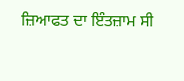ਜ਼ਿਆਫਤ ਦਾ ਇੰਤਜ਼ਾਮ ਸੀ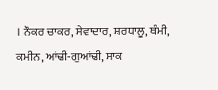। ਨੌਕਰ ਚਾਕਰ, ਸੇਵਾਦਾਰ, ਸ਼ਰਧਾਲੂ, ਥੰਮੀ, ਕਮੀਨ, ਆਂਢੀ-ਗੁਆਂਢੀ, ਸਾਕ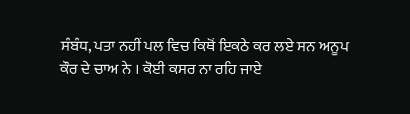ਸੰਬੰਧ, ਪਤਾ ਨਹੀਂ ਪਲ ਵਿਚ ਕਿਥੋਂ ਇਕਠੇ ਕਰ ਲਏ ਸਨ ਅਨੂਪ ਕੌਰ ਦੇ ਚਾਅ ਨੇ । ਕੋਈ ਕਸਰ ਨਾ ਰਹਿ ਜਾਏ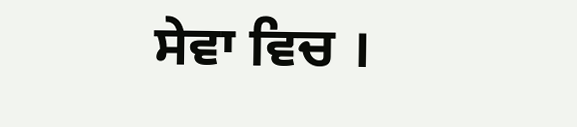ਸੇਵਾ ਵਿਚ ।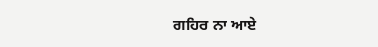ਗਹਿਰ ਨਾ ਆਏ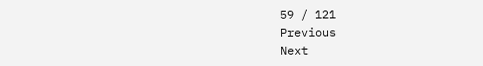59 / 121
Previous
Next